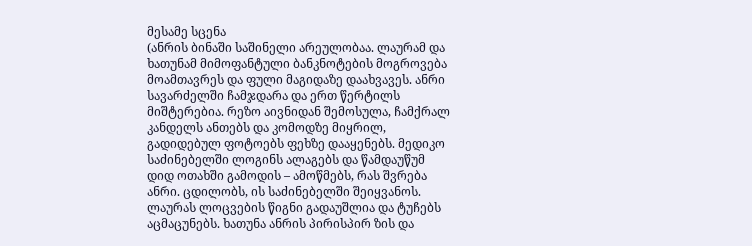მესამე სცენა
(ანრის ბინაში საშინელი არეულობაა. ლაურამ და ხათუნამ მიმოფანტული ბანკნოტების მოგროვება მოამთავრეს და ფული მაგიდაზე დაახვავეს. ანრი სავარძელში ჩამჯდარა და ერთ წერტილს მიშტერებია. რეზო აივნიდან შემოსულა, ჩამქრალ კანდელს ანთებს და კომოდზე მიყრილ, გადიდებულ ფოტოებს ფეხზე დააყენებს. მედიკო საძინებელში ლოგინს ალაგებს და წამდაუწუმ დიდ ოთახში გამოდის – ამოწმებს, რას შვრება ანრი. ცდილობს, ის საძინებელში შეიყვანოს. ლაურას ლოცვების წიგნი გადაუშლია და ტუჩებს აცმაცუნებს. ხათუნა ანრის პირისპირ ზის და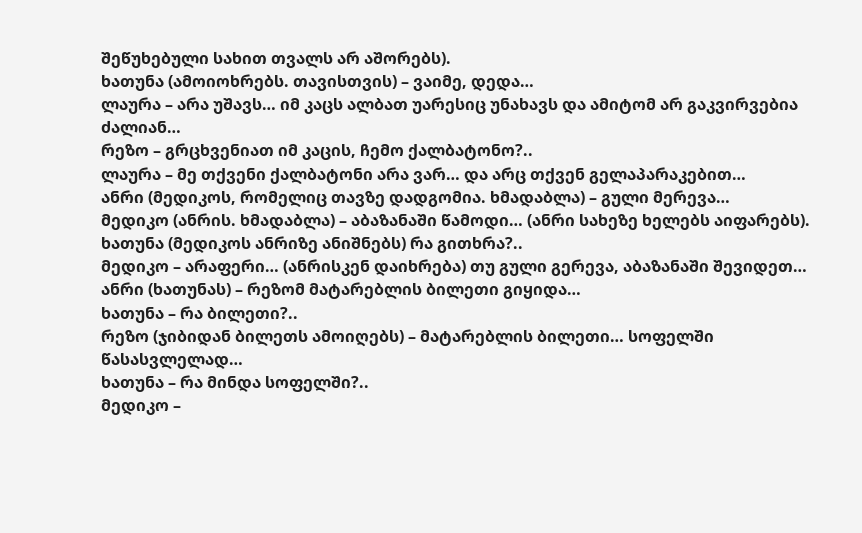შეწუხებული სახით თვალს არ აშორებს).
ხათუნა (ამოიოხრებს. თავისთვის) – ვაიმე, დედა…
ლაურა – არა უშავს… იმ კაცს ალბათ უარესიც უნახავს და ამიტომ არ გაკვირვებია ძალიან…
რეზო – გრცხვენიათ იმ კაცის, ჩემო ქალბატონო?..
ლაურა – მე თქვენი ქალბატონი არა ვარ… და არც თქვენ გელაპარაკებით…
ანრი (მედიკოს, რომელიც თავზე დადგომია. ხმადაბლა) – გული მერევა…
მედიკო (ანრის. ხმადაბლა) – აბაზანაში წამოდი… (ანრი სახეზე ხელებს აიფარებს).
ხათუნა (მედიკოს ანრიზე ანიშნებს) რა გითხრა?..
მედიკო – არაფერი… (ანრისკენ დაიხრება) თუ გული გერევა, აბაზანაში შევიდეთ…
ანრი (ხათუნას) – რეზომ მატარებლის ბილეთი გიყიდა…
ხათუნა – რა ბილეთი?..
რეზო (ჯიბიდან ბილეთს ამოიღებს) – მატარებლის ბილეთი… სოფელში წასასვლელად…
ხათუნა – რა მინდა სოფელში?..
მედიკო –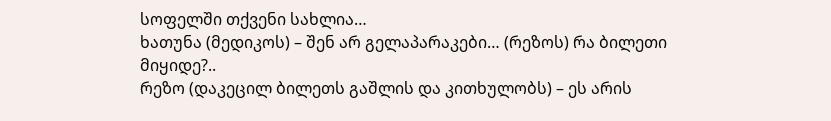სოფელში თქვენი სახლია…
ხათუნა (მედიკოს) – შენ არ გელაპარაკები… (რეზოს) რა ბილეთი მიყიდე?..
რეზო (დაკეცილ ბილეთს გაშლის და კითხულობს) – ეს არის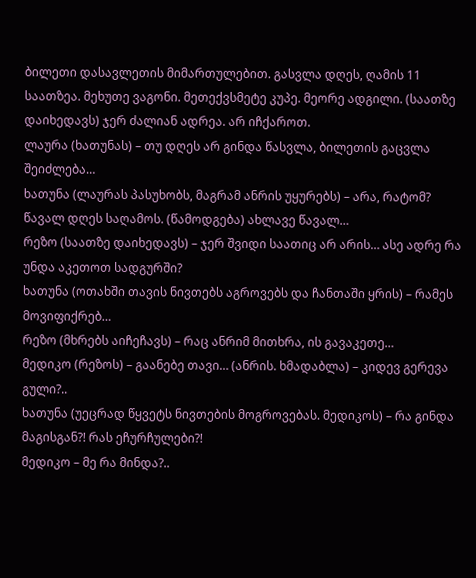ბილეთი დასავლეთის მიმართულებით. გასვლა დღეს, ღამის 11 საათზეა. მეხუთე ვაგონი. მეთექვსმეტე კუპე. მეორე ადგილი. (საათზე დაიხედავს) ჯერ ძალიან ადრეა. არ იჩქაროთ.
ლაურა (ხათუნას) – თუ დღეს არ გინდა წასვლა, ბილეთის გაცვლა შეიძლება…
ხათუნა (ლაურას პასუხობს, მაგრამ ანრის უყურებს) – არა, რატომ? წავალ დღეს საღამოს. (წამოდგება) ახლავე წავალ…
რეზო (საათზე დაიხედავს) – ჯერ შვიდი საათიც არ არის… ასე ადრე რა უნდა აკეთოთ სადგურში?
ხათუნა (ოთახში თავის ნივთებს აგროვებს და ჩანთაში ყრის) – რამეს მოვიფიქრებ…
რეზო (მხრებს აიჩეჩავს) – რაც ანრიმ მითხრა, ის გავაკეთე…
მედიკო (რეზოს) – გაანებე თავი… (ანრის. ხმადაბლა) – კიდევ გერევა გული?..
ხათუნა (უეცრად წყვეტს ნივთების მოგროვებას. მედიკოს) – რა გინდა მაგისგან?! რას ეჩურჩულები?!
მედიკო – მე რა მინდა?..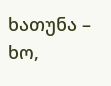ხათუნა – ხო,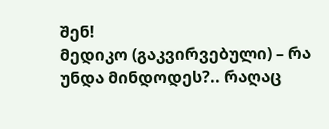შენ!
მედიკო (გაკვირვებული) – რა უნდა მინდოდეს?.. რაღაც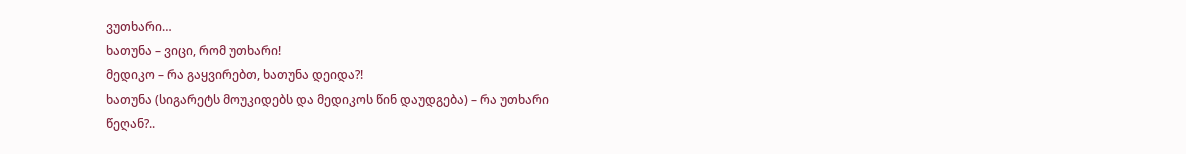ვუთხარი…
ხათუნა – ვიცი, რომ უთხარი!
მედიკო – რა გაყვირებთ, ხათუნა დეიდა?!
ხათუნა (სიგარეტს მოუკიდებს და მედიკოს წინ დაუდგება) – რა უთხარი წეღან?..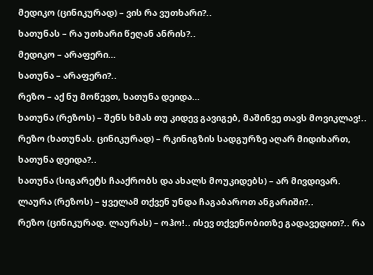მედიკო (ცინიკურად) – ვის რა ვუთხარი?..
ხათუნას – რა უთხარი წეღან ანრის?..
მედიკო – არაფერი…
ხათუნა – არაფერი?..
რეზო – აქ ნუ მოწევთ, ხათუნა დეიდა…
ხათუნა (რეზოს) – შენს ხმას თუ კიდევ გავიგებ, მაშინვე თავს მოვიკლავ!..
რეზო (ხათუნას. ცინიკურად) – რკინიგზის სადგურზე აღარ მიდიხართ, ხათუნა დეიდა?..
ხათუნა (სიგარეტს ჩააქრობს და ახალს მოუკიდებს) – არ მივდივარ.
ლაურა (რეზოს) – ყველამ თქვენ უნდა ჩაგაბაროთ ანგარიში?..
რეზო (ცინიკურად. ლაურას) – ოჰო!.. ისევ თქვენობითზე გადავედით?.. რა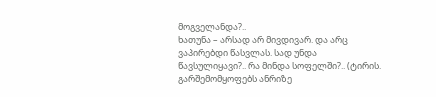მოგველანდა?..
ხათუნა – არსად არ მივდივარ. და არც ვაპირებდი წასვლას. სად უნდა წავსულიყავი?.. რა მინდა სოფელში?.. (ტირის. გარშემომყოფებს ანრიზე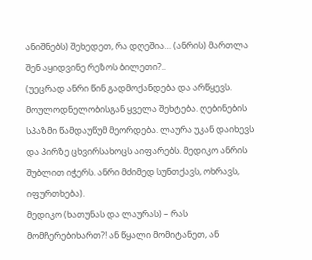ანიშნებს) შეხედეთ, რა დღეშია… (ანრის) მართლა შენ აყიდვინე რეზოს ბილეთი?..
(უეცრად ანრი წინ გადმოქანდება და არწყევს. მოულოდნელობისგან ყველა შეხტება. ღებინების სპაზმი წამდაუწუმ მეორდება. ლაურა უკან დაიხევს და პირზე ცხვირსახოცს აიფარებს. მედიკო ანრის შუბლით იჭერს. ანრი მძიმედ სუნთქავს, ოხრავს, იფურთხება).
მედიკო (ხათუნას და ლაურას) – რას მომჩერებიხართ?! ან წყალი მომიტანეთ, ან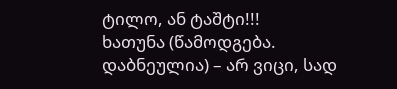ტილო, ან ტაშტი!!!
ხათუნა (წამოდგება. დაბნეულია) – არ ვიცი, სად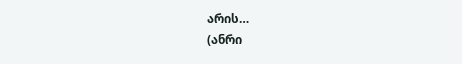არის…
(ანრი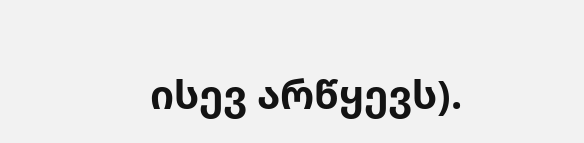ისევ არწყევს).